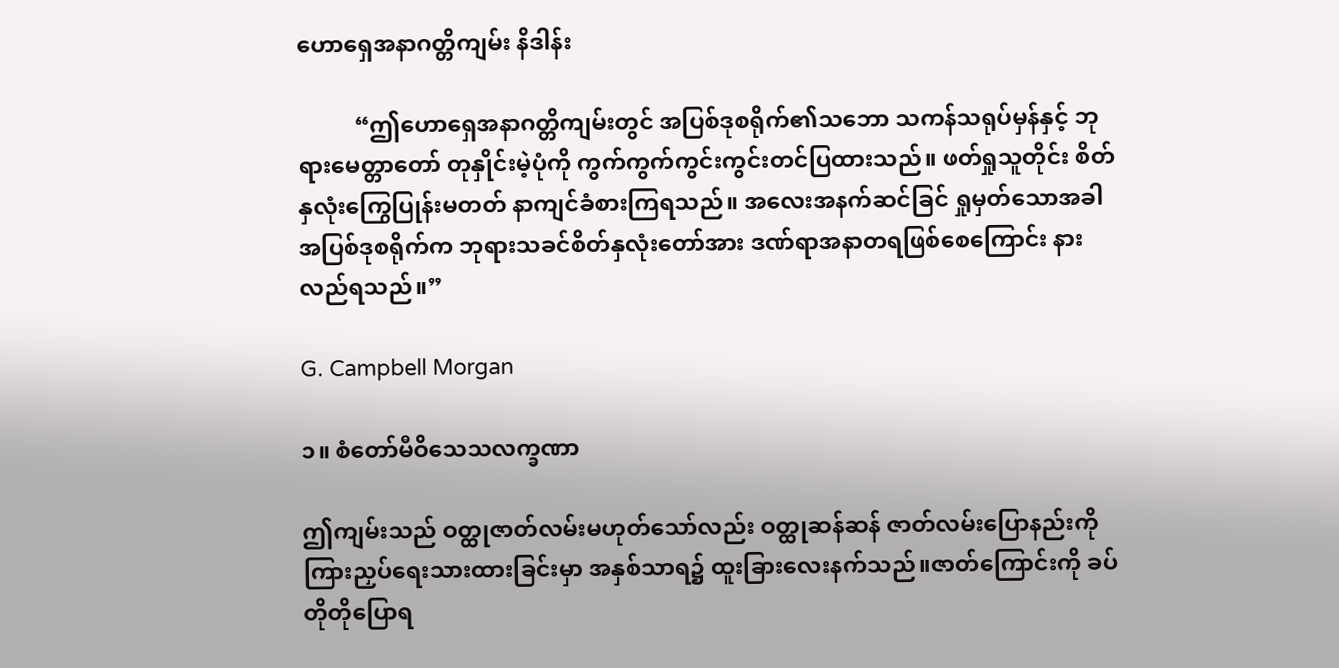ဟောရှေအနာဂတ္တိကျမ်း နိဒါန်း

          “ဤဟောရှေအနာဂတ္တိကျမ်းတွင် အပြစ်ဒုစရိုက်၏သဘော သကန်သရုပ်မှန်နှင့် ဘုရားမေတ္တာတော် တုနှိုင်းမဲ့ပုံကို ကွက်ကွက်ကွင်းကွင်းတင်ပြထားသည်။ ဖတ်ရှုသူတိုင်း စိတ်နှလုံးကြွေပြုန်းမတတ် နာကျင်ခံစားကြရသည်။ အလေးအနက်ဆင်ခြင် ရှုမှတ်သောအခါ အပြစ်ဒုစရိုက်က ဘုရားသခင်စိတ်နှလုံးတော်အား ဒဏ်ရာအနာတရဖြစ်စေကြောင်း နားလည်ရသည်။”

G. Campbell Morgan

၁။ စံတော်မီဝိသေသလက္ခဏာ

ဤကျမ်းသည် ဝတ္ထုဇာတ်လမ်းမဟုတ်သော်လည်း ဝတ္ထုဆန်ဆန် ဇာတ်လမ်းပြောနည်းကို ကြားညှပ်ရေးသားထားခြင်းမှာ အနှစ်သာရ၌ ထူးခြားလေးနက်သည်။ဇာတ်ကြောင်းကို ခပ်တိုတိုပြောရ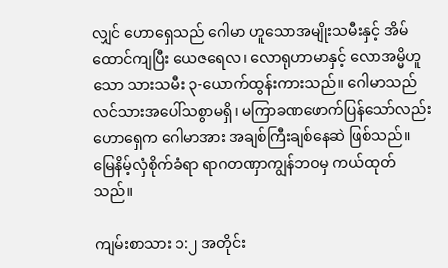လျှင် ဟောရှေသည် ဂေါမာ ဟူသောအမျိုးသမီးနှင့် အိမ်ထောင်ကျပြီး ယေဇရေလ၊ လောရုဟာမာနှင့် လောအမ္မိဟူသော သားသမီး ၃-ယောက်ထွန်းကားသည်။ ဂေါမာသည် လင်သားအပေါ်သစွာမရှိ၊ မကြာခဏဖောက်ပြန်သော်လည်း ဟောရှေက ဂေါမာအား အချစ်ကြီးချစ်နေဆဲ ဖြစ်သည်။ မြေနိမ့်လှံစိုက်ခံရာ ရာဂတဏှာကျွန်ဘဝမှ ကယ်ထုတ်သည်။

ကျမ်းစာသား ၁:၂ အတိုင်း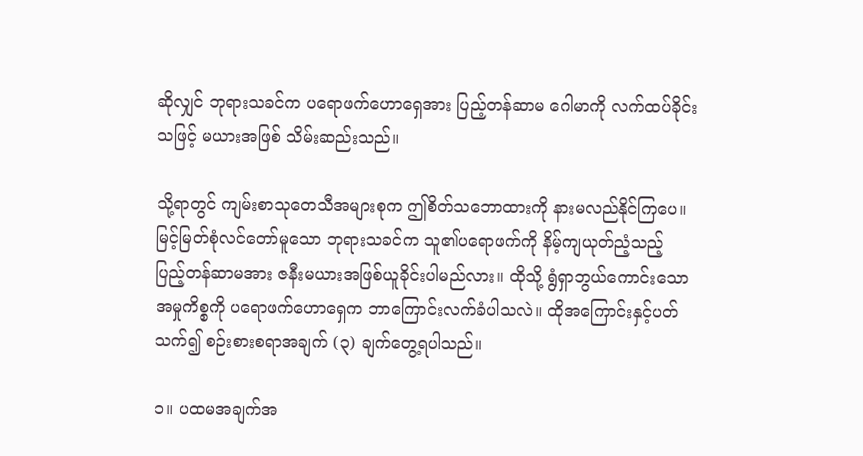ဆိုလျှင် ဘုရားသခင်က ပရောဖက်ဟောရှေအား ပြည့်တန်ဆာမ ဂေါမာကို လက်ထပ်ခိုင်းသဖြင့် မယားအဖြစ် သိမ်းဆည်းသည်။

သို့ရာတွင် ကျမ်းစာသုတေသီအများစုက ဤစိတ်သဘောထားကို နားမလည်နိုင်ကြပေ။ မြင့်မြတ်စုံလင်တော်မူသော ဘုရားသခင်က သူ၏ပရောဖက်ကို နိမ့်ကျယုတ်ညံ့သည့် ပြည့်တန်ဆာမအား ဇနီးမယားအဖြစ်ယူခိုင်းပါမည်လား။ ထိုသို့ ရွံရှာဘွယ်ကောင်းသော အမှုကိစ္စကို ပရောဖက်ဟောရှေက ဘာကြောင်းလက်ခံပါသလဲ။ ထိုအကြောင်းနှင့်ပတ်သက်၍ စဉ်းစားစရာအချက် (၃) ချက်တွေ့ရပါသည်။

၁။ ပထမအချက်အ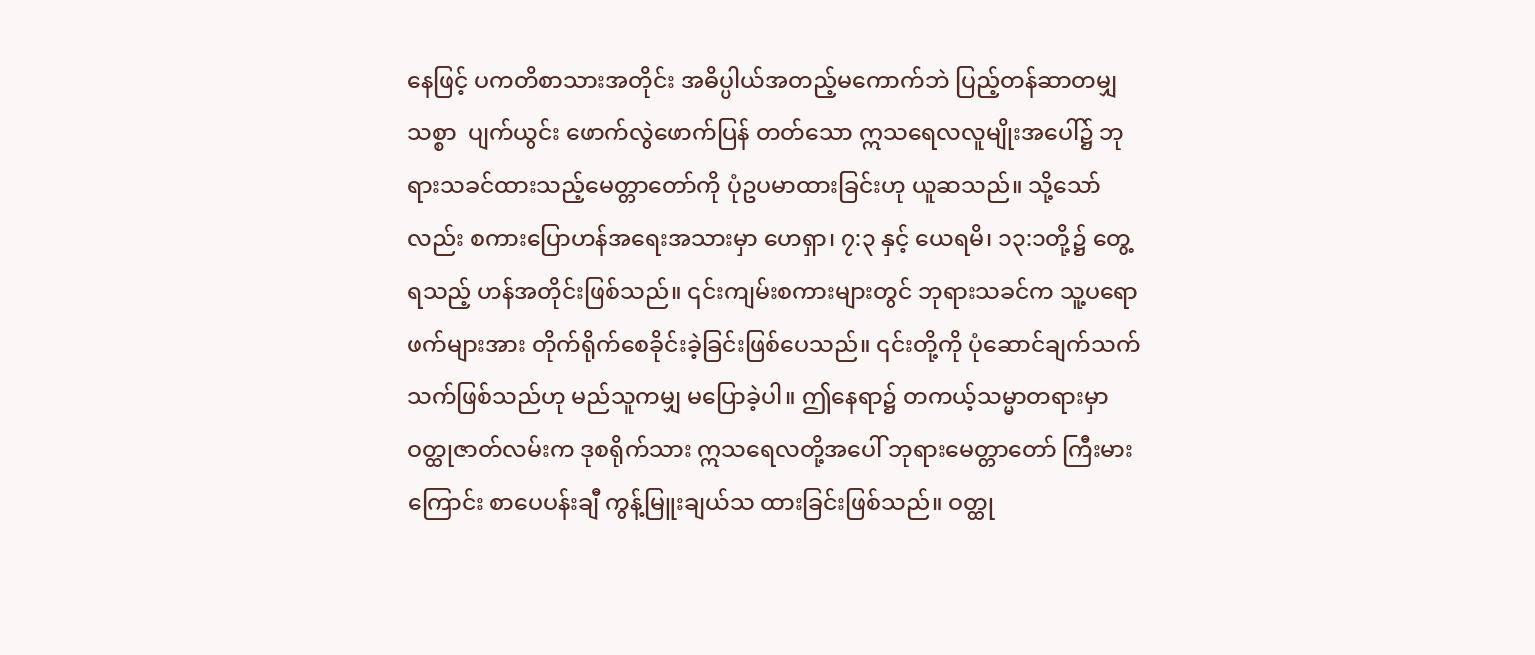နေဖြင့် ပကတိစာသားအတိုင်း အဓိပ္ပါယ်အတည့်မကောက်ဘဲ ပြည့်တန်ဆာတမျှသစ္စာ  ပျက်ယွင်း ဖောက်လွဲဖောက်ပြန် တတ်သော ဣသရေလလူမျိုးအပေါ်၌ ဘုရားသခင်ထားသည့်မေတ္တာတော်ကို ပုံဥပမာထားခြင်းဟု ယူဆသည်။ သို့သော်လည်း စကားပြောဟန်အရေးအသားမှာ ဟေရှာ၊ ၇:၃ နှင့် ယေရမိ၊ ၁၃:၁တို့၌ တွေ့ရသည့် ဟန်အတိုင်းဖြစ်သည်။ ၎င်းကျမ်းစကားများတွင် ဘုရားသခင်က သူ့ပရောဖက်များအား တိုက်ရိုက်စေခိုင်းခဲ့ခြင်းဖြစ်ပေသည်။ ၎င်းတို့ကို ပုံဆောင်ချက်သက်သက်ဖြစ်သည်ဟု မည်သူကမျှ မပြောခဲ့ပါ။ ဤနေရာ၌ တကယ့်သမ္မာတရားမှာ ဝတ္ထုဇာတ်လမ်းက ဒုစရိုက်သား ဣသရေလတို့အပေါ် ဘုရားမေတ္တာတော် ကြီးမားကြောင်း စာပေပန်းချီ ကွန့်မြူးချယ်သ ထားခြင်းဖြစ်သည်။ ဝတ္ထု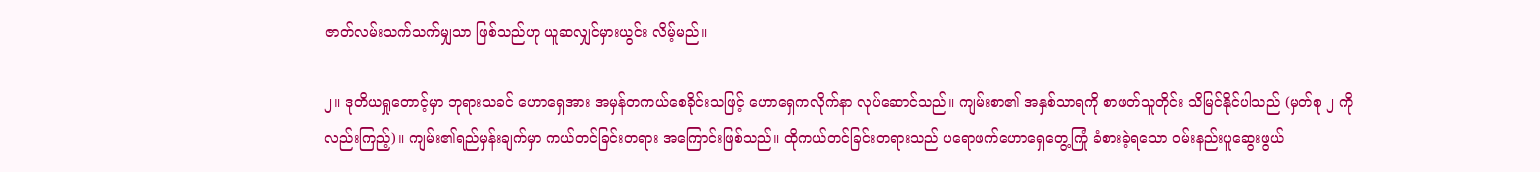ဇာတ်လမ်းသက်သက်မျှသာ ဖြစ်သည်ဟု ယူဆလျှင်မှားယွင်း လိမ့်မည်။

၂။ ဒုတိယရှုတောင့်မှာ ဘုရားသခင် ဟောရှေအား အမှန်တကယ်စေခိုင်းသဖြင့် ဟောရှေကလိုက်နာ လုပ်ဆောင်သည်။ ကျမ်းစာ၏ အနှစ်သာရကို စာဖတ်သူတိုင်း သိမြင်နိုင်ပါသည် (မှတ်စု ၂ ကိုလည်းကြည့်)။ ကျမ်း၏ရည်မှန်းချက်မှာ ကယ်တင်ခြင်းတရား အကြောင်းဖြစ်သည်။ ထိုကယ်တင်ခြင်းတရားသည် ပရောဖက်ဟောရှေတွေ့ကြုံ ခံစားခဲ့ရသော ဝမ်းနည်းပူဆွေးဖွယ်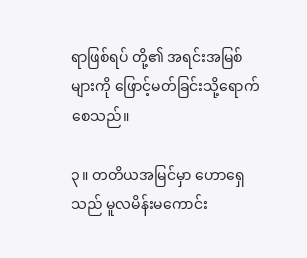ရာဖြစ်ရပ် တို့၏ အရင်းအမြစ်များကို ဖြောင့်မတ်ခြင်းသို့ရောက်စေသည်။

၃။ တတိယအမြင်မှာ ဟောရှေသည် မူလမိန်းမကောင်း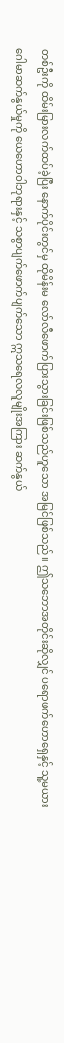တစ်ဦးကို ထိမ်းမြားလက်ထပ်ခဲ့ပြီး နောက်ပိုင်းတွင်မှ ထိုမိန်းမ လော်လီဖောက်ပြားသွားခြင်းဖြစ်သည်ဟူသော အမြင်ဖြစ်သည်။ ဤသဘောအတိုင်းဆိုလျှင် ပရောဖက်ဟောရှေနှင့် သူ့မယားဂေါမာဆက်နွယ်မှုကို ယေဟောဝါဘုရားနှင့် သစွာပျက်ဖောက်ပျက်သော ဣသရေလလူမျိုးအကြား ဆက်နွယ်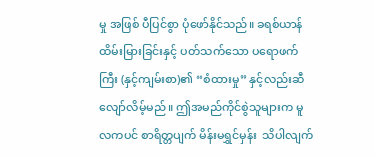မှု အဖြစ် ပီပြင်စွာ ပုံဖော်နိုင်သည်။ ခရစ်ယာန်ထိမ်းမြားခြင်းနှင့် ပတ်သက်သော ပရောဖက်ကြီး (နှင့်ကျမ်းစာ)၏ “စံထားမှု” နှင့်လည်းဆီလျော်လိမ့်မည်။ ဤအမည်ကိုင်စွဲသူများက မူလကပင် စာရိတ္တပျက် မိန်းမရွှင်မှန်း  သိပါလျက်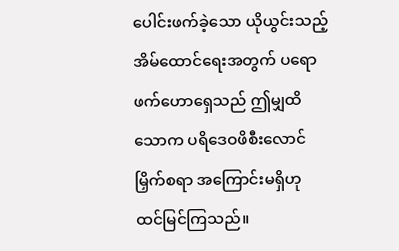ပေါင်းဖက်ခဲ့သော ယိုယွင်းသည့် အိမ်ထောင်ရေးအတွက် ပရောဖက်ဟောရှေသည် ဤမျှထိသောက ပရိဒေဝဖိစီးလောင်မြှိက်စရာ အကြောင်းမရှိဟု ထင်မြင်ကြသည်။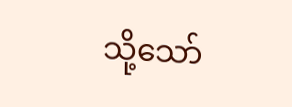သို့သော်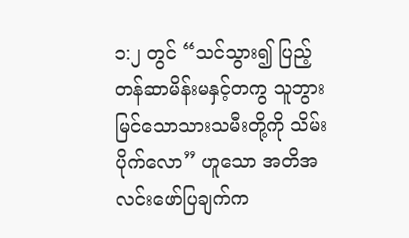၁:၂ တွင် “သင်သွား၍ ပြည့်တန်ဆာမိန်းမနှင့်တကွ သူဘွားမြင်သောသားသမီးတို့ကို သိမ်းပိုက်လော” ဟူသော အတိအလင်းဖော်ပြချက်က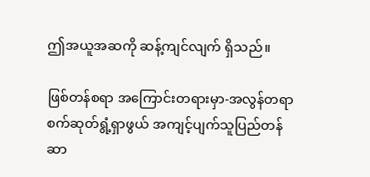ဤအယူအဆကို ဆန့်ကျင်လျက် ရှိသည်။

ဖြစ်တန်စရာ အကြောင်းတရားမှာ-အလွန်တရာ စက်ဆုတ်ရွံ့ရှာဖွယ် အကျင့်ပျက်သူပြည်တန်ဆာ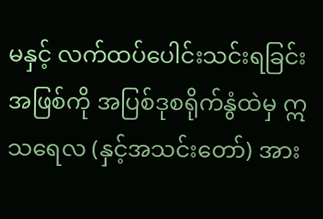မနှင့် လက်ထပ်ပေါင်းသင်းရခြင်းအဖြစ်ကို အပြစ်ဒုစရိုက်နွံထဲမှ ဣသရေလ (နှင့်အသင်းတော်) အား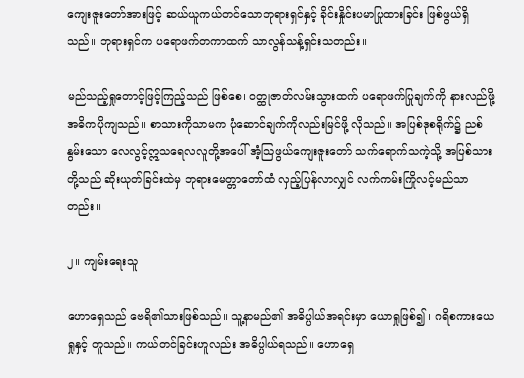ကျေးဇူးတော်အားဖြင့် ဆယ်ယူကယ်တင်သောဘုရားရှင်နှင့် ခိုင်းနှိုင်းပမာပြုထားခြင်း ဖြစ်ဖွယ်ရှိသည်။ ဘုရားရှင်က ပရောဖက်တကာထက် သာလွန်သန့်ရှင်းသတည်း။

မည်သည့်ရှုတောင့်ဖြင့်ကြည့်သည် ဖြစ်စေ၊ ဝတ္ထုဇာတ်လမ်းသွားထက် ပရောဖက်ပြုချက်ကို နားလည်ဖို့ အဓိကပိုကျသည်။ စာသားကိုသာမက ပုံဆောင်ချက်ကိုလည်းမြင်ဖို့ လိုသည်။ အပြစ်ဒုစရိုက်၌ ညစ်နွမ်းသော လေလွင့်ဣသရေလလူတို့အပေါ် အံ့သြဖွယ်ကျေးဇူးတော် သက်ရောက်သကဲ့သို့ အပြစ်သားတို့သည် ဆိုးယုတ်ခြင်းထဲမှ ဘုရားမေတ္တာတော်ထံ လှည့်ပြန်လာလျှင် လက်ကမ်းကြိုလင့်မည်သာတည်း။

၂။ ကျမ်းရေးသူ

ဟောရှေသည် ဗေရိ၏သားဖြစ်သည်။ သူ့နာမည်၏ အဓိပ္ပါယ်အရင်းမှာ ယောရှုဖြစ်၍ ၊ ဂရိစကားယေရှုနှင့် တူသည်။ ကယ်တင်ခြင်းဟူလည်း အဓိပ္ပါယ်ရသည်။ ဟောရှေ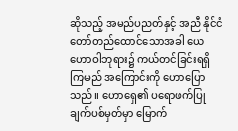ဆိုသည့် အမည်ပညတ်နှင့် အညီ နိုင်ငံတော်တည်ထောင်သောအခါ ယေဟောဝါဘုရား၌ ကယ်တင်ခြင်းရရှိကြမည် အကြောင်းကို ဟောပြောသည်။ ဟောရှေ၏ ပရောဖက်ပြုချက်ပစ်မှတ်မှာ မြောက်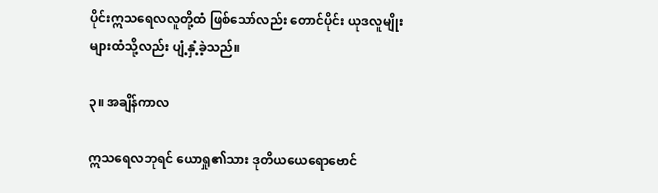ပိုင်းဣသရေလလူတို့ထံ ဖြစ်သော်လည်း တောင်ပိုင်း ယုဒလူမျိုးများထံသို့လည်း ပျံ့နှံ့ခဲ့သည်။

၃။ အချိန်ကာလ

ဣသရေလဘုရင် ယောရှု၏သား ဒုတိယယေရောဗောင်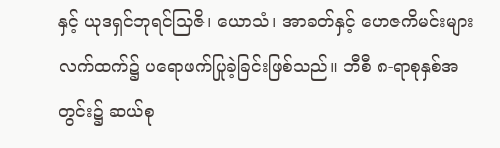နှင့် ယုဒရှင်ဘုရင်သြဇိ၊ ယောသံ၊ အာခတ်နှင့် ဟေဇကိမင်းများလက်ထက်၌ ပရောဖက်ပြုခဲ့ခြင်းဖြစ်သည်။ ဘီစီ ၈-ရာစုနှစ်အတွင်း၌ ဆယ်စု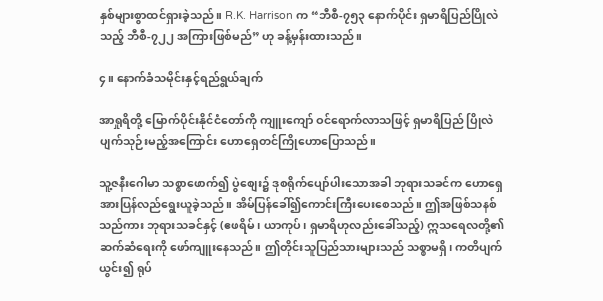နှစ်များစွာထင်ရှားခဲ့သည်။ R.K. Harrison က “ဘီစီ-၇၅၃ နောက်ပိုင်း ရှမာရိပြည်ပြိုလဲသည့် ဘီစီ-၇၂၂ အကြားဖြစ်မည်” ဟု ခန့်မှန်းထားသည်။

၄။ နောက်ခံသမိုင်းနှင့်ရည်ရွယ်ချက်

အာရှုရိတို့ မြောက်ပိုင်းနိုင်ငံတော်ကို ကျူးကျော် ဝင်ရောက်လာသဖြင့် ရှမာရိပြည် ပြိုလဲပျက်သုဉ်းမည့်အကြောင်း ဟောရှေတင်ကြိုဟောပြောသည်။

သူ့ဇနီးဂေါမာ သစ္စာဖောက်၍ ပွဲစျေး၌ ဒုစရိုက်ပျော်ပါးသောအခါ ဘုရားသခင်က ဟောရှေအားပြန်လည်ရွေးယူခဲ့သည်။ အိမ်ပြန်ခေါ်၍ကောင်းကြီးပေးစေသည်။ ဤအဖြစ်သနစ်သည်ကား ဘုရားသခင်နှင့် (ဧဖရိမ်၊ ယာကုပ်၊ ရှမာရိဟုလည်းခေါ်သည့်) ဣသရေလတို့၏ဆက်ဆံရေးကို ဖော်ကျူးနေသည်။ ဤတိုင်းသူပြည်သားများသည် သစ္စာမရှိ၊ ကတိပျက်ယွင်း၍ ရုပ်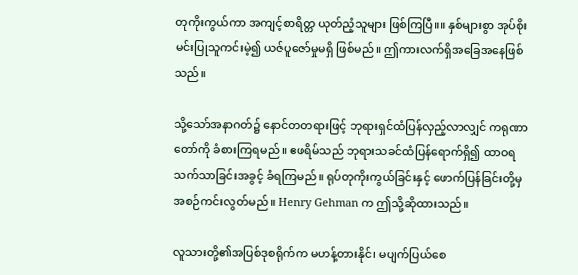တုကိုးကွယ်ကာ အကျင့်စာရိတ္တ ယုတ်ညံ့သူများ ဖြစ်ကြပြီ။။ နှစ်များစွာ အုပ်စိုးမင်းပြုသူကင်းမဲ့၍ ယဇ်ပူဇော်မှုမရှိ ဖြစ်မည်။ ဤကားလက်ရှိအခြေအနေဖြစ်သည်။

သို့သော်အနာဂတ်၌ နောင်တတရားဖြင့် ဘုရားရှင်ထံပြန်လှည့်လာလျှင် ကရုဏာတော်ကို ခံစားကြရမည်။ ဧဖရိမ်သည် ဘုရားသခင်ထံပြန်ရောက်ရှိ၍ ထာဝရသက်သာခြင်းအခွင့် ခံရကြမည်။ ရုပ်တုကိုးကွယ်ခြင်းနှင့် ဖောက်ပြန်ခြင်းတို့မှ အစဉ်ကင်းလွတ်မည်။ Henry Gehman က ဤသို့ဆိုထားသည်။

လူသားတို့၏အပြစ်ဒုစရိုက်က မဟန့်တားနိုင်၊ မပျက်ပြယ်စေ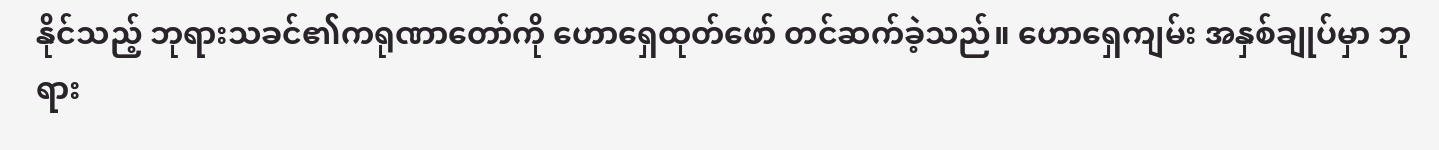နိုင်သည့် ဘုရားသခင်၏ကရုဏာတော်ကို ဟောရှေထုတ်ဖော် တင်ဆက်ခဲ့သည်။ ဟောရှေကျမ်း အနှစ်ချုပ်မှာ ဘုရား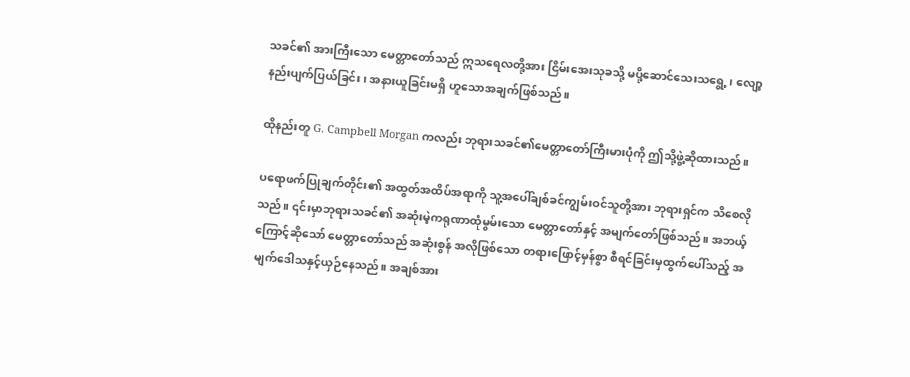သခင်၏ အားကြီးသော မေတ္တာတော်သည် ဣသရေလတို့အား ငြိမ်းအေးသုခသို့ မပို့ဆောင်သေးသရွေ့၊ လျော့နည်းပျက်ပြယ်ခြင်း၊ အနားယူခြင်းမရှိ ဟူသောအချက်ဖြစ်သည်။

ထိုနည်းတူ G. Campbell Morgan ကလည်း ဘုရားသခင်၏မေတ္တာတော်ကြီးမားပုံကို ဤသို့ဖွဲ့ဆိုထားသည်။

ပရောဖက်ပြုချက်တိုင်း၏ အထွတ်အထိပ်အရာကို သူ့အပေါ်ချစ်ခင်ကျွမ်းဝင်သူတို့အား ဘုရားရှင်က သိစေလိုသည်။ ၎င်းမှာဘုရားသခင်၏ အဆုံးမဲ့ကရုဏာထုံမွမ်းသော မေတ္တာတော်နှင့် အမျက်တော်ဖြစ်သည်။ အဘယ့်ကြောင့်ဆိုသော် မေတ္တာတော်သည် အဆုံးစွန် အလိုဖြစ်သော တရားဖြောင့်မှန်စွာ စီရင်ခြင်းမှထွက်ပေါ်သည့် အမျက်ဒေါသနှင့်ယှဉ်နေသည်။ အချစ်အား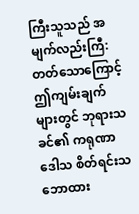ကြီးသူသည် အမျက်လည်းကြီ:တတ်သောကြောင့် ဤကျမ်းချက်များတွင် ဘုရားသခင်၏ ကရုဏာဒေါသ စိတ်ရင်းသဘောထား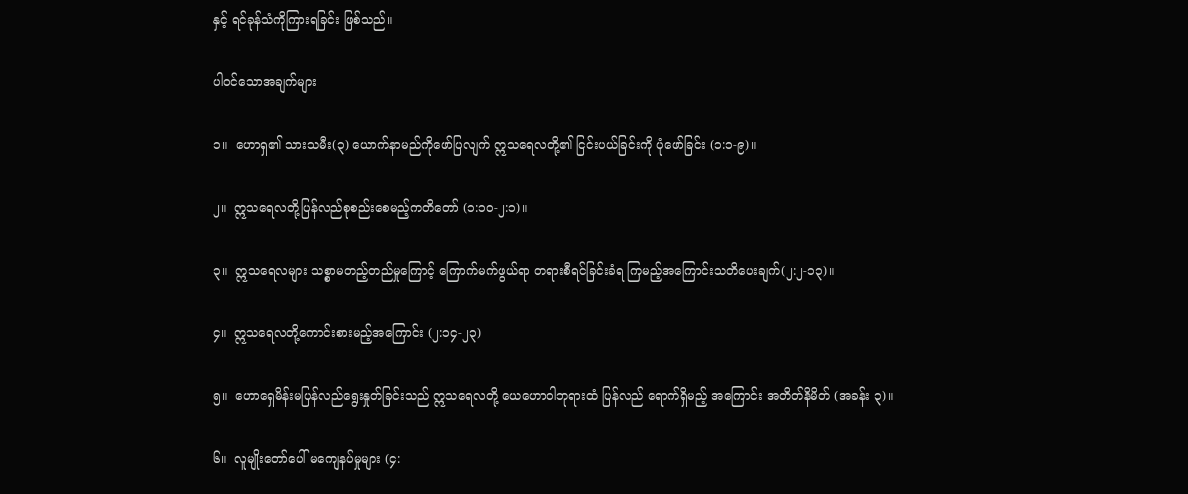နှင့် ရင်ခုန်သံကိုကြားရခြင်း ဖြစ်သည်။

ပါဝင်သောအချက်များ

၁။  ဟောရှ၏ သားသမီး(၃) ယောက်နာမည်ကိုဖော်ပြလျက် ဣသရေလတို့၏ ငြင်းပယ်ခြင်းကို ပုံဖော်ခြင်း (၁:၁-၉)။

၂။  ဣသရေလတို့ပြန်လည်စုစည်းစေမည့်ကတိတော် (၁:၁၀-၂:၁)။

၃။  ဣသရေလများ သစ္စာမတည့်တည်မှုကြောင့် ကြောက်မက်ဖွယ်ရာ တရားစီရင်ခြင်းခံရ ကြမည့်အကြောင်းသတိပေးချက်(၂:၂-၁၃)။

၄။  ဣသရေလတို့ကောင်းစားမည့်အကြောင်း (၂:၁၄-၂၃)

၅။  ဟောရှေမိန်းမပြန်လည်ရွေးနှုတ်ခြင်းသည် ဣသရေလတို့ ယေဟောဝါဘုရားထံ ပြန်လည် ရောက်ရှိမည့် အကြောင်း အတိတ်နိမိတ် (အခန်း ၃)။

၆။  လူမျိုးတော်ပေါ် မကျေနပ်မှုများ (၄: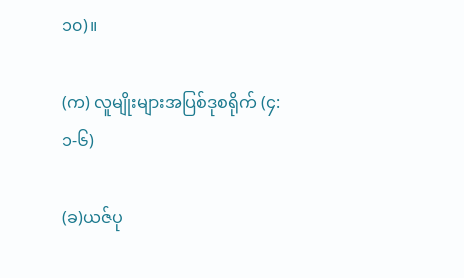၁၀)။

(က) လူမျိုးများအပြစ်ဒုစရိုက် (၄:၁-၆)

(ခ)ယဇ်ပု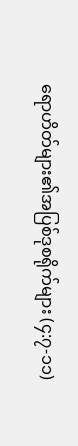ရောဟိတ်များ၏အပြစ်ဒုစရိုက်များ (၄:၇-၁၁)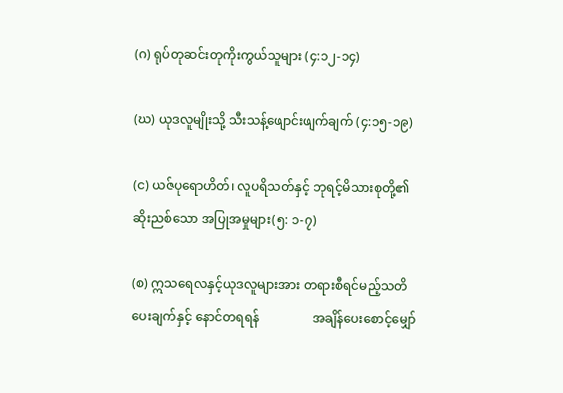(ဂ) ရုပ်တုဆင်းတုကိုးကွယ်သူများ (၄:၁၂-၁၄)

(ဃ) ယုဒလူမျိုးသို့ သီးသန့်ဖျောင်းဖျက်ချက် (၄:၁၅-၁၉)

(င) ယဇ်ပုရောဟိတ်၊ လူပရိသတ်နှင့် ဘုရင့်မိသားစုတို့၏ ဆိုးညစ်သော အပြုအမှုများ(၅: ၁-၇)

(စ) ဣသရေလနှင့်ယုဒလူများအား တရားစီရင်မည့်သတိပေးချက်နှင့် နောင်တရရန်                 အချိန်ပေးစောင့်မျှော်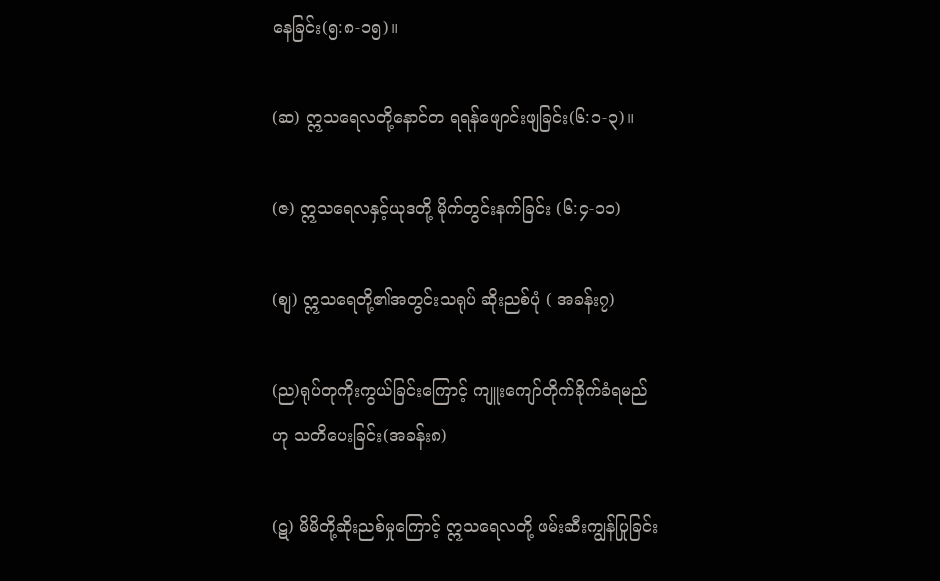နေခြင်း(၅:၈-၁၅)။

(ဆ) ဣသရေလတို့နောင်တ ရရန်ဖျောင်းဖျခြင်း(၆:၁-၃)။

(ဇ) ဣသရေလနှင့်ယုဒတို့ မိုက်တွင်းနက်ခြင်း (၆:၄-၁၁)

(စျ) ဣသရေတို့၏အတွင်းသရုပ် ဆိုးညစ်ပုံ ( အခန်း၇)

(ည)ရုပ်တုကိုးကွယ်ခြင်းကြောင့် ကျူးကျော်တိုက်ခိုက်ခံရမည်ဟု သတိပေးခြင်း(အခန်း၈)

(ဋ) မိမိတို့ဆိုးညစ်မှုကြောင့် ဣသရေလတို့ ဖမ်းဆီးကျွန်ပြုခြင်း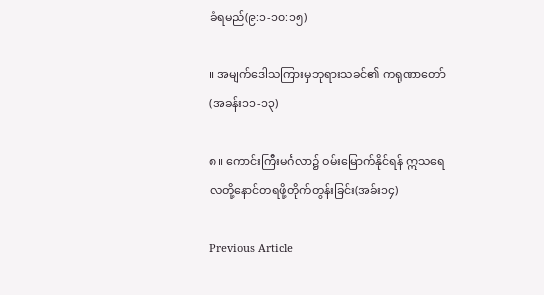ခံရမည်(၉:၁-၁၀:၁၅)

။ အမျက်ဒေါသကြားမှဘုရားသခင်၏ ကရုဏာတော်(အခန်း၁၁-၁၃)

၈။ ကောင်းကြီးမင်္ဂလာ၌ ဝမ်းမြောက်နိုင်ရန် ဣသရေလတို့နောင်တရဖို့တိုက်တွန်းခြင်း(အခ်း၁၄)

Previous Article